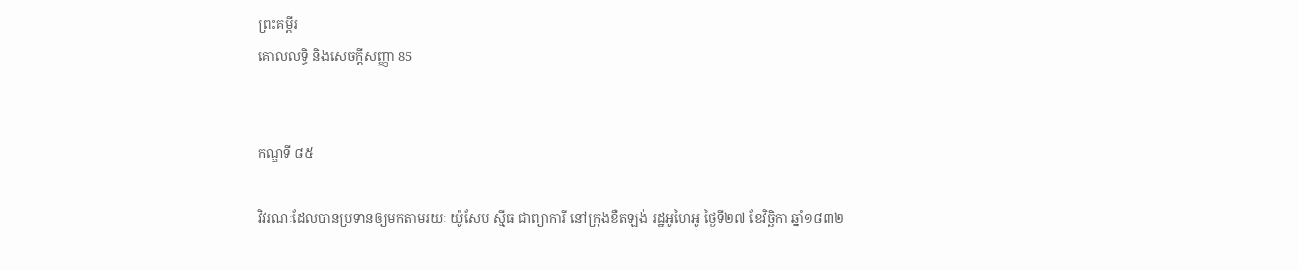ព្រះគម្ពីរ
គោលលទ្ធិ និងសេចក្ដីសញ្ញា 85


កណ្ឌទី ៨៥

វិវរណៈដែលបានប្រទានឲ្យមកតាមរយៈ យ៉ូសែប ស៊្មីធ ជាព្យាការី នៅក្រុងខឺតឡង់ រដ្ឋអូហៃអូ ថ្ងៃទី២៧ ខែវិច្ឆិកា ឆ្នាំ១៨៣២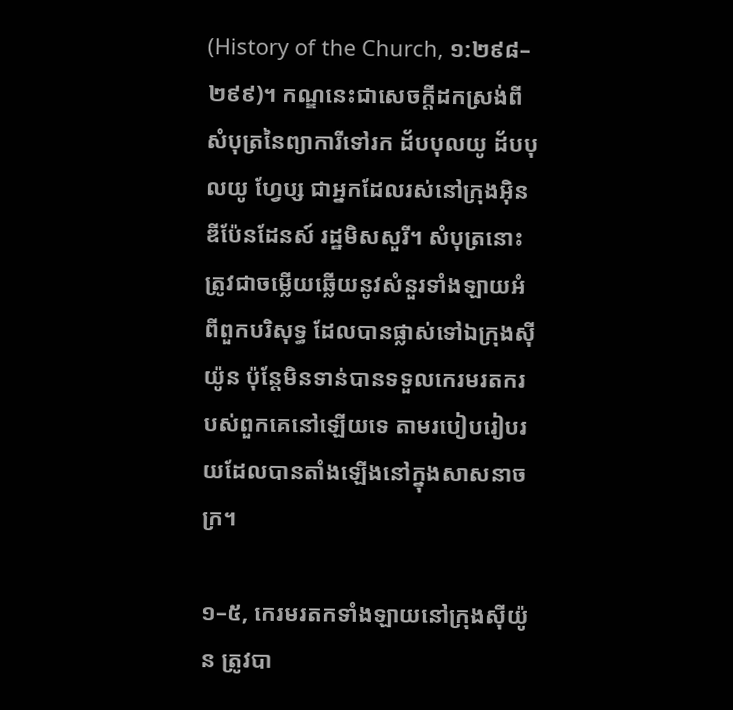(History of the Church, ១:២៩៨–២៩៩)។ កណ្ឌនេះជាសេចក្ដីដកស្រង់ពីសំបុត្រនៃព្យាការីទៅរក ដ័បបុលយូ ដ័បបុលយូ ហ្វែប្ស ជាអ្នកដែលរស់នៅក្រុងអ៊ិនឌីប៉ែនដែនស៍ រដ្ឋមិសសួរី។ សំបុត្រនោះត្រូវជាចម្លើយឆ្លើយនូវសំនួរទាំងឡាយអំពីពួកបរិសុទ្ធ ដែលបានផ្លាស់ទៅឯក្រុងស៊ីយ៉ូន ប៉ុន្តែមិនទាន់បានទទួលកេរមរតករបស់ពួកគេនៅឡើយទេ តាមរបៀបរៀបរយដែលបានតាំងឡើងនៅក្នុងសាសនាចក្រ។

១–៥, កេរមរតកទាំងឡាយនៅក្រុងស៊ីយ៉ូន ត្រូវបា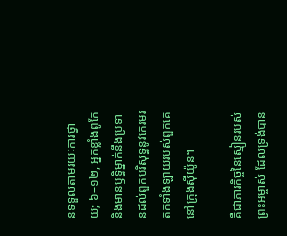នទទួលតាមរយៈការថ្វាយ; ៦–១២, អ្នកខ្លាំងពូកែ និងមានឫទ្ធិម្នាក់នឹងប្រទានដល់ពួកបរិសុទ្ធនូវកេរមរតកទាំងឡាយរបស់ពួកគេនៅក្រុងស៊ីយ៉ូន។

គឺជាភារកិច្ចនៃស្មៀនរបស់ព្រះអម្ចាស់ ដែលទ្រង់បាន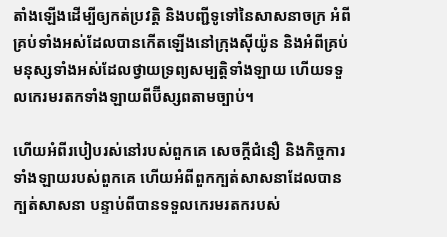តាំងឡើងដើម្បីឲ្យកត់ប្រវត្តិ និងបញ្ជីទូទៅនៃសាសនាចក្រ អំពីគ្រប់ទាំងអស់ដែលបានកើតឡើងនៅក្រុងស៊ីយ៉ូន និងអំពីគ្រប់មនុស្សទាំងអស់ដែលថ្វាយទ្រព្យសម្បត្តិទាំងឡាយ ហើយទទួលកេរមរតកទាំងឡាយពីប៊ីស្សពតាមច្បាប់។

ហើយអំពីរបៀបរស់នៅរបស់ពួកគេ សេចក្ដីជំនឿ និងកិច្ចការទាំងឡាយរបស់ពួកគេ ហើយអំពីពួកក្បត់សាសនាដែលបានក្បត់សាសនា បន្ទាប់ពីបានទទួលកេរមរតករបស់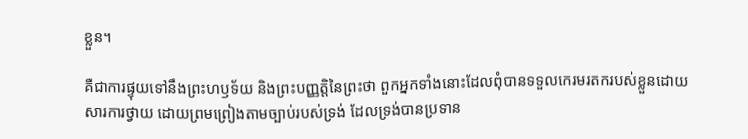ខ្លួន។

គឺជាការផ្ទុយទៅនឹងព្រះហឫទ័យ និងព្រះបញ្ញត្តិនៃព្រះថា ពួកអ្នកទាំងនោះដែលពុំបានទទួលកេរមរតករបស់ខ្លួនដោយសារការថ្វាយ ដោយព្រមព្រៀងតាមច្បាប់របស់ទ្រង់ ដែលទ្រង់បានប្រទាន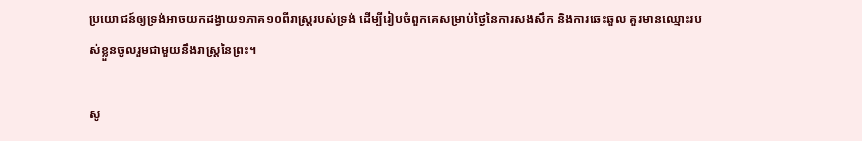ប្រយោជន៍ឲ្យទ្រង់អាចយកដង្វាយ១ភាគ១០ពីរាស្ត្ររបស់ទ្រង់ ដើម្បីរៀបចំពួកគេសម្រាប់ថ្ងៃនៃការសងសឹក និងការឆេះឆួល គួរមានឈ្មោះរបស់ខ្លួនចូលរួមជាមួយនឹងរាស្ត្រនៃព្រះ។

សូ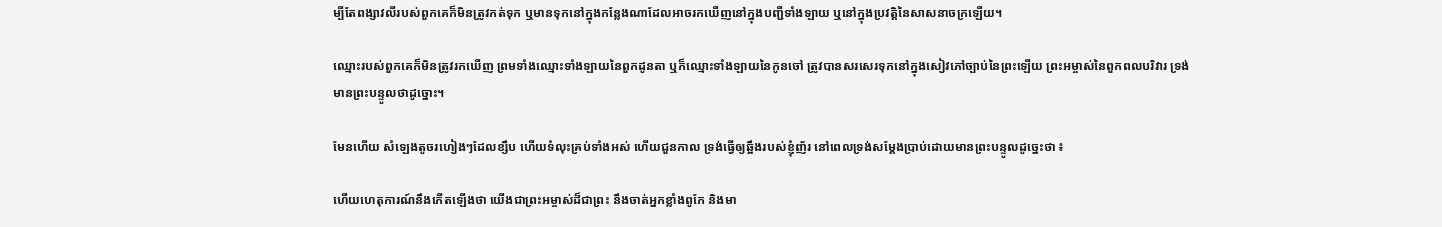ម្បីតែពង្សាវលីរបស់ពួកគេក៏មិនត្រូវកត់ទុក ឬមានទុកនៅក្នុងកន្លែងណាដែលអាចរកឃើញនៅក្នុងបញ្ជីទាំងឡាយ ឬនៅក្នុងប្រវត្តិនៃសាសនាចក្រឡើយ។

ឈ្មោះរបស់ពួកគេក៏មិនត្រូវរកឃើញ ព្រមទាំងឈ្មោះទាំងឡាយនៃពួកដូនតា ឬក៏ឈ្មោះទាំងឡាយនៃកូនចៅ ត្រូវបានសរសេរទុកនៅក្នុងសៀវភៅច្បាប់នៃព្រះឡើយ ព្រះអម្ចាស់នៃពួកពលបរិវារ ទ្រង់មានព្រះបន្ទូលថាដូច្នោះ។

មែនហើយ សំឡេងតូចរហៀងៗដែលខ្សឹប ហើយទំលុះគ្រប់ទាំងអស់ ហើយជួនកាល ទ្រង់ធ្វើឲ្យឆ្អឹងរបស់ខ្ញុំញ័រ នៅពេលទ្រង់សម្ដែងប្រាប់ដោយមានព្រះបន្ទូលដូច្នេះថា ៖

ហើយហេតុការណ៍នឹងកើតឡើងថា យើងជាព្រះអម្ចាស់ដ៏ជាព្រះ នឹងចាត់អ្នកខ្លាំងពូកែ និងមា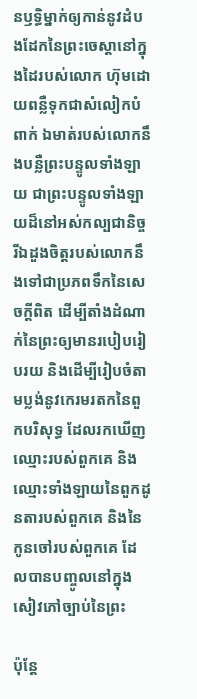នឫទ្ធិម្នាក់ឲ្យកាន់នូវដំបងដែកនៃព្រះចេស្ដានៅក្នុងដៃរបស់លោក ហ៊ុមដោយពន្លឺទុកជាសំលៀកបំពាក់ ឯមាត់របស់លោកនឹងបន្លឺព្រះបន្ទូលទាំងឡាយ ជាព្រះបន្ទូលទាំងឡាយដ៏នៅអស់កល្បជានិច្ច រីឯដួងចិត្តរបស់លោកនឹងទៅជាប្រភពទឹកនៃសេចក្ដីពិត ដើម្បីតាំងដំណាក់នៃព្រះឲ្យមានរបៀបរៀបរយ និងដើម្បីរៀបចំតាមប្លង់នូវកេរមរតកនៃពួកបរិសុទ្ធ ដែលរកឃើញឈ្មោះរបស់ពួកគេ និងឈ្មោះទាំងឡាយនៃពួកដូនតារបស់ពួកគេ និងនៃកូនចៅរបស់ពួកគេ ដែលបានបញ្ចូលនៅក្នុងសៀវភៅច្បាប់នៃព្រះ

ប៉ុន្តែ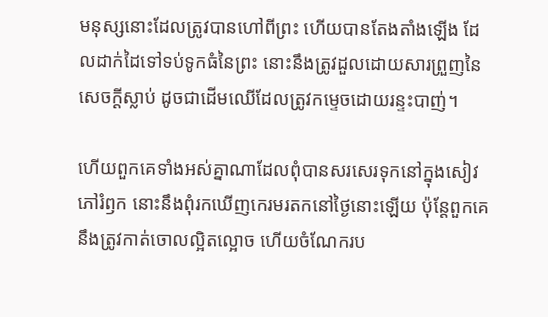មនុស្សនោះដែលត្រូវបានហៅពីព្រះ ហើយបានតែងតាំងឡើង ដែលដាក់ដៃទៅទប់ទូកធំនៃព្រះ នោះនឹងត្រូវដួលដោយសារព្រួញនៃសេចក្ដីស្លាប់ ដូចជាដើមឈើដែលត្រូវកម្ទេចដោយរន្ទះបាញ់។

ហើយពួកគេទាំងអស់គ្នាណាដែលពុំបានសរសេរទុកនៅក្នុងសៀវភៅរំឭក នោះនឹងពុំរកឃើញកេរមរតកនៅថ្ងៃនោះឡើយ ប៉ុន្តែពួកគេនឹងត្រូវកាត់ចោលល្អិតល្អោច ហើយចំណែករប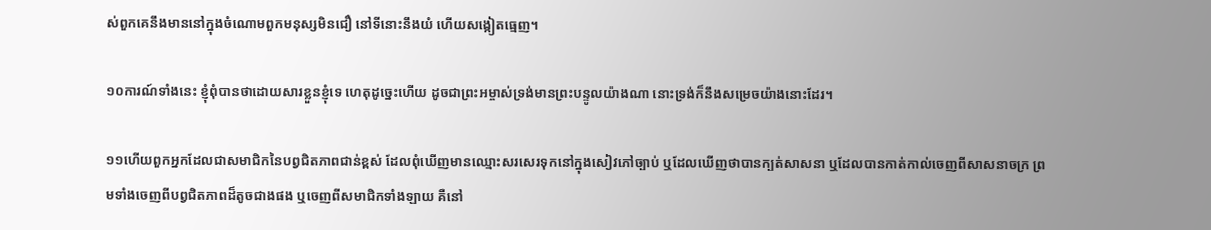ស់ពួកគេនឹងមាននៅក្នុងចំណោមពួកមនុស្សមិនជឿ នៅទីនោះនឹងយំ ហើយសង្កៀតធ្មេញ។

១០ការណ៍ទាំងនេះ ខ្ញុំពុំបានថាដោយសារខ្លួនខ្ញុំទេ ហេតុដូច្នេះហើយ ដូចជាព្រះអម្ចាស់ទ្រង់មានព្រះបន្ទូលយ៉ាងណា នោះទ្រង់ក៏នឹងសម្រេចយ៉ាងនោះដែរ។

១១ហើយពួកអ្នកដែលជាសមាជិកនៃបព្វជិតភាពជាន់ខ្ពស់ ដែលពុំឃើញមានឈ្មោះសរសេរទុកនៅក្នុងសៀវភៅច្បាប់ ឬដែលឃើញថាបានក្បត់សាសនា ឬដែលបានកាត់កាល់ចេញពីសាសនាចក្រ ព្រមទាំងចេញពីបព្វជិតភាពដ៏តូចជាងផង ឬចេញពីសមាជិកទាំងឡាយ គឺនៅ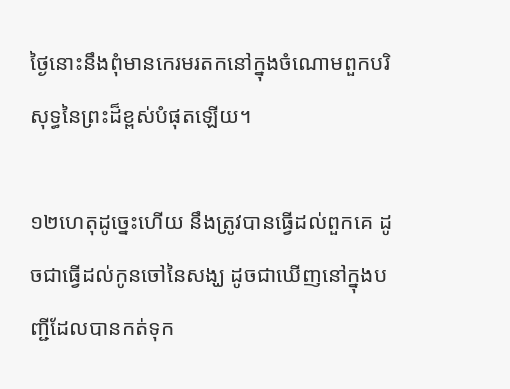ថ្ងៃនោះនឹងពុំមានកេរមរតកនៅក្នុងចំណោមពួកបរិសុទ្ធនៃព្រះដ៏ខ្ពស់បំផុតឡើយ។

១២ហេតុដូច្នេះហើយ នឹងត្រូវបានធ្វើដល់ពួកគេ ដូចជាធ្វើដល់កូនចៅនៃសង្ឃ ដូចជាឃើញនៅក្នុងបញ្ជីដែលបានកត់ទុក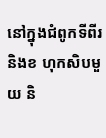នៅក្នុងជំពូកទីពីរ និងខ ហុកសិបមួយ និ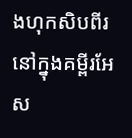ងហុកសិបពីរ នៅក្នុងគម្ពីរអែស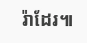រ៉ាដែរ៕